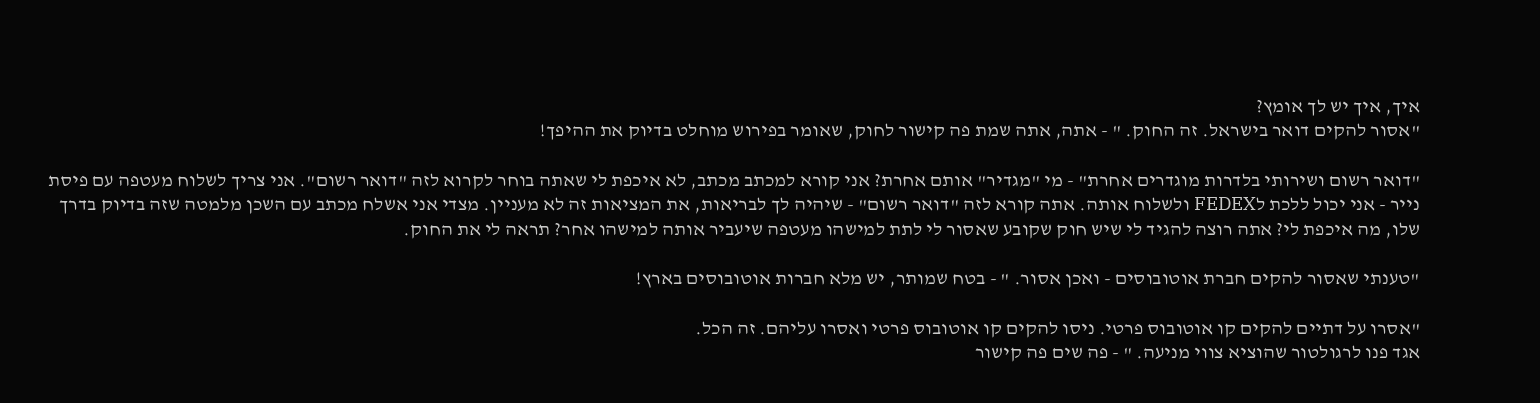איך, איך יש לך אומץ?
"אסור להקים דואר בישראל. זה החוק. " - אתה, אתה שמת פה קישור לחוק, שאומר בפירוש מוחלט בדיוק את ההיפך!

"דואר רשום ושירותי בלדרות מוגדרים אחרת" - מי "מגדיר" אותם אחרת? אני קורא למכתב מכתב, לא איכפת לי שאתה בוחר לקרוא לזה "דואר רשום". אני צריך לשלוח מעטפה עם פיסת נייר - אני יכול ללכת לFEDEX ולשלוח אותה. אתה קורא לזה "דואר רשום" - שיהיה לך לבריאות, את המציאות זה לא מעניין. מצדי אני אשלח מכתב עם השכן מלמטה שזה בדיוק בדרך שלו, מה איכפת לי? אתה רוצה להגיד לי שיש חוק שקובע שאסור לי לתת למישהו מעטפה שיעביר אותה למישהו אחר? תראה לי את החוק.

"טענתי שאסור להקים חברת אוטובוסים - ואכן אסור. " - בטח שמותר, יש מלא חברות אוטובוסים בארץ!

"אסרו על דתיים להקים קו אוטובוס פרטי. ניסו להקים קו אוטובוס פרטי ואסרו עליהם. זה הכל.
אגד פנו לרגולטור שהוציא צווי מניעה. " - פה שים פה קישור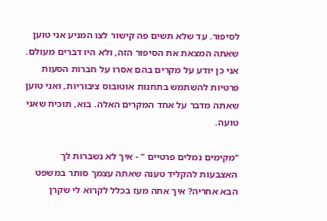לסיפור. עד שלא תשים פה קישור לצו המניע אני טוען שאתה המצאת את הסיפור הזה, ולא היו דברים מעולם. אני כן יודע על מקרים בהם אסרו על חברות הסעות פרטיות להשתמש בתחנות אוטובוס ציבוריות, ואני טוען שאתה מדבר על אחד המקרים האלה. בוא, תוכיח שאני טועה.

"מקימים נמלים פרטיים " - איך לא נשברות לך האצבעות להקליד טענה שאתה עצמך סותר במשפט הבא אחריה? איך אתה מעז בכלל לקרוא לי שקרן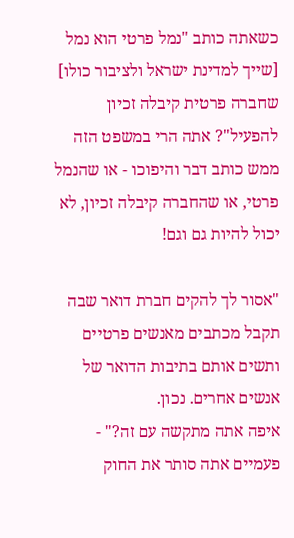כשאתה כותב "נמל פרטי הוא נמל [שייך למדינת ישראל ולציבור כולו] שחברה פרטית קיבלה זכיון להפעיל"? אתה הרי במשפט הזה ממש כותב דבר והיפוכו - או שהנמל פרטי, או שהחברה קיבלה זכיון, לא יכול להיות גם וגם!

"אסור לך להקים חברת דואר שבה תקבל מכתבים מאנשים פרטיים ותשים אותם בתיבות הדואר של אנשים אחרים. נכון.
איפה אתה מתקשה עם זה?" - פעמיים אתה סותר את החוק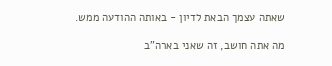שאתה עצמך הבאת לדיון - באותה ההודעה ממש.

מה אתה חושב, זה שאני בארה"ב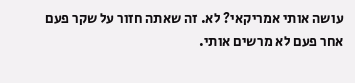עושה אותי אמריקאי? לא. זה שאתה חזור על שקר פעם אחר פעם לא מרשים אותי.